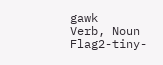gawk
Verb, Noun
Flag2-tiny-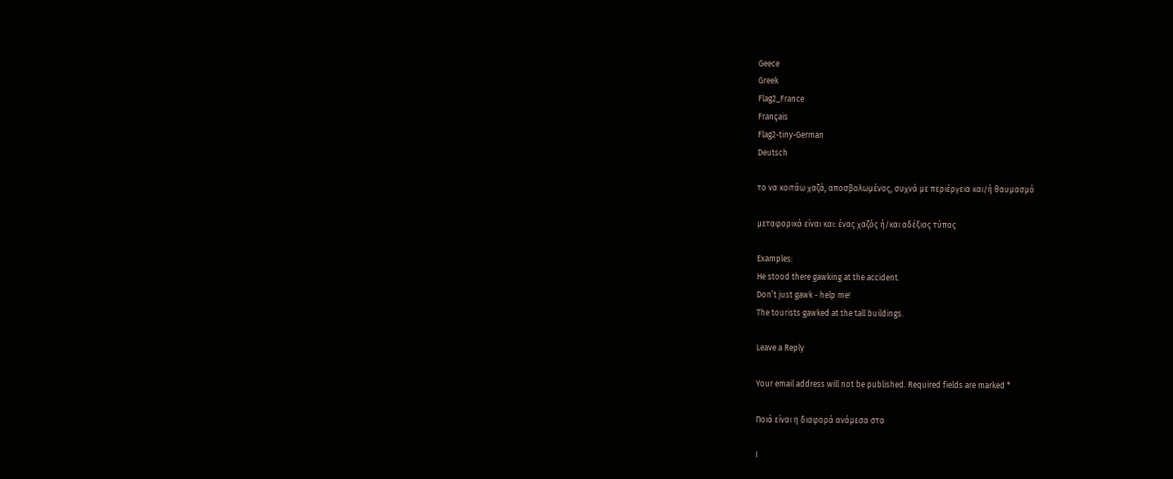Geece
Greek
Flag2_France
Français
Flag2-tiny-German
Deutsch

το να κοιτάω χαζά, αποσβολωμένος, συχνά με περιέργεια και/ή θαυμασμό

μεταφορικά είναι και: ένας χαζός ή/και αδέξιος τύπος

Examples:
He stood there gawking at the accident.
Don’t just gawk - help me!
The tourists gawked at the tall buildings.

Leave a Reply

Your email address will not be published. Required fields are marked *

Ποιά είναι η διαφορά ανάμεσα στα

I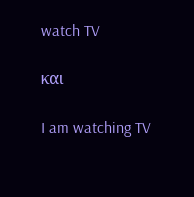watch TV

και

I am watching TV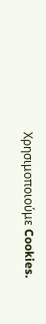Χρησιμοποιούμε Cookies.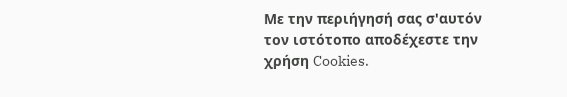Με την περιήγησή σας σ'αυτόν τον ιστότοπο αποδέχεστε την χρήση Cookies.